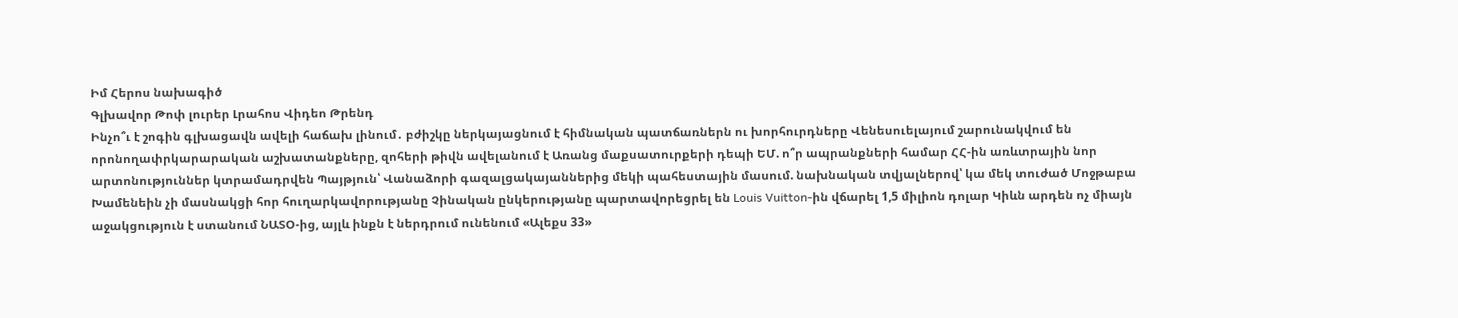Իմ Հերոս նախագիծ
Գլխավոր Թոփ լուրեր Լրահոս Վիդեո Թրենդ
Ինչո՞ւ է շոգին գլխացավն ավելի հաճախ լինում․ բժիշկը ներկայացնում է հիմնական պատճառներն ու խորհուրդները Վենեսուելայում շարունակվում են որոնողափրկարարական աշխատանքները, զոհերի թիվն ավելանում է Առանց մաքսատուրքերի դեպի ԵՄ. ո՞ր ապրանքների համար ՀՀ-ին առևտրային նոր արտոնություններ կտրամադրվեն Պայթյուն՝ Վանաձորի գազալցակայաններից մեկի պահեստային մասում. նախնական տվյալներով՝ կա մեկ տուժած Մոջթաբա Խամենեին չի մասնակցի հոր հուղարկավորությանը Չինական ընկերությանը պարտավորեցրել են Louis Vuitton-ին վճարել 1,5 միլիոն դոլար Կիևն արդեն ոչ միայն աջակցություն է ստանում ՆԱՏՕ-ից, այլև ինքն է ներդրում ունենում «Ալեքս 33»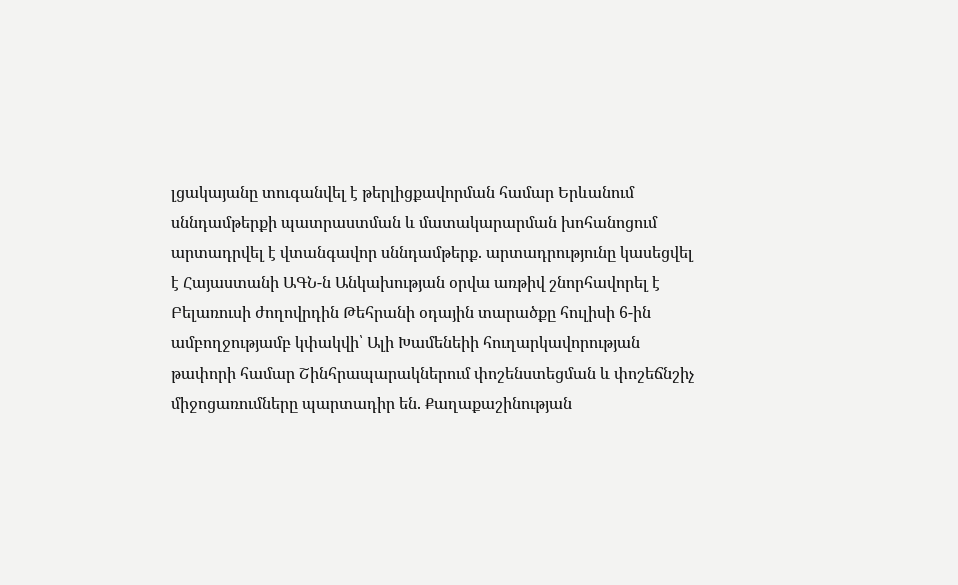լցակայանը տուգանվել է թերլիցքավորման համար Երևանում սննդամթերքի պատրաստման և մատակարարման խոհանոցում արտադրվել է վտանգավոր սննդամթերք. արտադրությունը կասեցվել է Հայաստանի ԱԳՆ-ն Անկախության օրվա առթիվ շնորհավորել է Բելառուսի ժողովրդին Թեհրանի օդային տարածքը հուլիսի 6-ին ամբողջությամբ կփակվի՝ Ալի Խամենեիի հուղարկավորության թափորի համար Շինհրապարակներում փոշենստեցման և փոշեճնշիչ միջոցառումները պարտադիր են. Քաղաքաշինության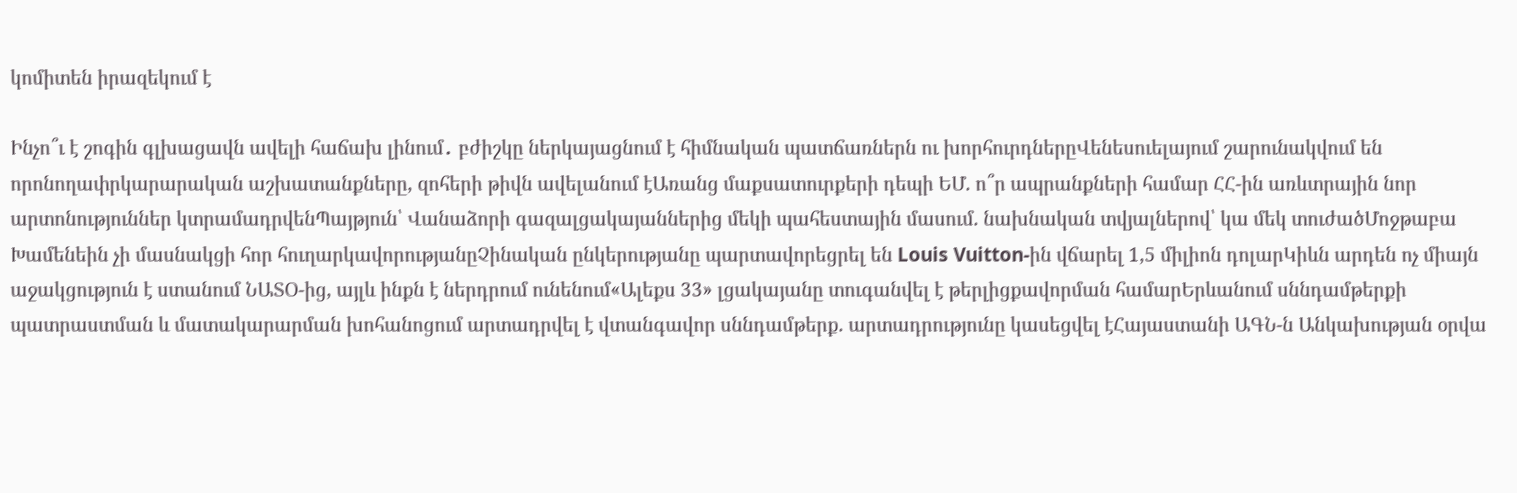կոմիտեն իրազեկում է

Ինչո՞ւ է շոգին գլխացավն ավելի հաճախ լինում․ բժիշկը ներկայացնում է հիմնական պատճառներն ու խորհուրդներըՎենեսուելայում շարունակվում են որոնողափրկարարական աշխատանքները, զոհերի թիվն ավելանում էԱռանց մաքսատուրքերի դեպի ԵՄ. ո՞ր ապրանքների համար ՀՀ-ին առևտրային նոր արտոնություններ կտրամադրվենՊայթյուն՝ Վանաձորի գազալցակայաններից մեկի պահեստային մասում. նախնական տվյալներով՝ կա մեկ տուժածՄոջթաբա Խամենեին չի մասնակցի հոր հուղարկավորությանըՉինական ընկերությանը պարտավորեցրել են Louis Vuitton-ին վճարել 1,5 միլիոն դոլարԿիևն արդեն ոչ միայն աջակցություն է ստանում ՆԱՏՕ-ից, այլև ինքն է ներդրում ունենում«Ալեքս 33» լցակայանը տուգանվել է թերլիցքավորման համարԵրևանում սննդամթերքի պատրաստման և մատակարարման խոհանոցում արտադրվել է վտանգավոր սննդամթերք. արտադրությունը կասեցվել էՀայաստանի ԱԳՆ-ն Անկախության օրվա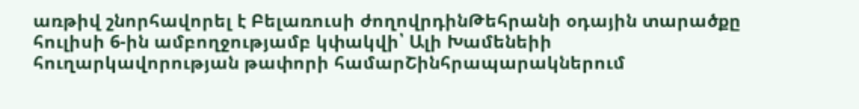առթիվ շնորհավորել է Բելառուսի ժողովրդինԹեհրանի օդային տարածքը հուլիսի 6-ին ամբողջությամբ կփակվի՝ Ալի Խամենեիի հուղարկավորության թափորի համարՇինհրապարակներում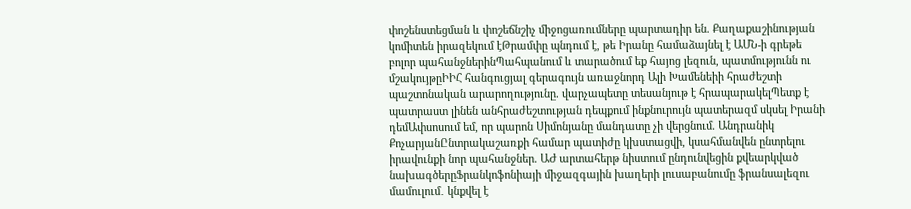փոշենստեցման և փոշեճնշիչ միջոցառումները պարտադիր են. Քաղաքաշինության կոմիտեն իրազեկում էԹրամփը պնդում է, թե Իրանը համաձայնել է ԱՄՆ-ի գրեթե բոլոր պահանջներինՊահպանում և տարածում եք հայոց լեզուն, պատմությունն ու մշակույթըԻԻՀ հանգուցյալ գերագույն առաջնորդ Ալի Խամենեիի հրաժեշտի պաշտոնական արարողությունը. վարչապետը տեսանյութ է հրապարակելՊետք է պատրաստ լինեն անհրաժեշտության դեպքում ինքնուրույն պատերազմ սկսել Իրանի դեմԱփսոսում եմ, որ պարոն Սիմոնյանը մանդատը չի վերցնում. Անդրանիկ ՔոչարյանԸնտրակաշառքի համար պատիժը կխստացվի, կսահմանվեն ընտրելու իրավունքի նոր պահանջներ. ԱԺ արտահերթ նիստում ընդունվեցին քվեարկված նախագծերըՖրանկոֆոնիայի միջազգային խաղերի լուսաբանումը ֆրանսալեզու մամուլում․ կնքվել է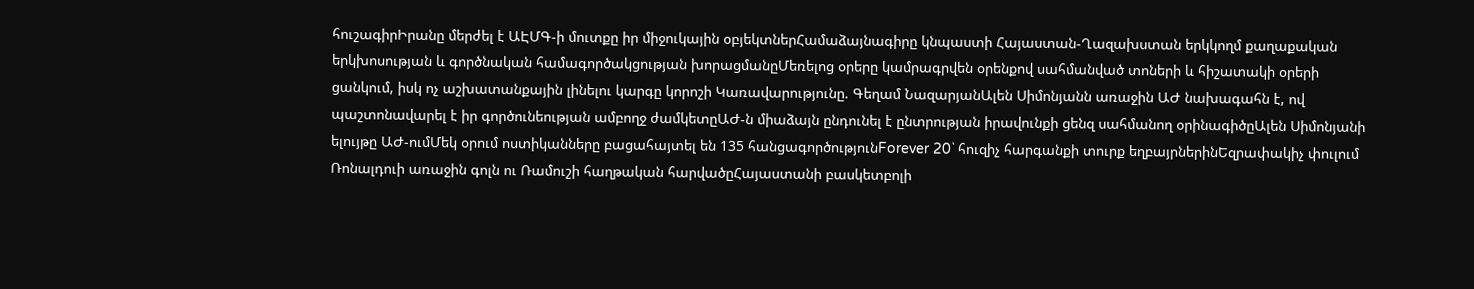հուշագիրԻրանը մերժել է ԱԷՄԳ-ի մուտքը իր միջուկային օբյեկտներՀամաձայնագիրը կնպաստի Հայաստան-Ղազախստան երկկողմ քաղաքական երկխոսության և գործնական համագործակցության խորացմանըՄեռելոց օրերը կամրագրվեն օրենքով սահմանված տոների և հիշատակի օրերի ցանկում, իսկ ոչ աշխատանքային լինելու կարգը կորոշի Կառավարությունը. Գեղամ ՆազարյանԱլեն Սիմոնյանն առաջին ԱԺ նախագահն է, ով պաշտոնավարել է իր գործունեության ամբողջ ժամկետըԱԺ-ն միաձայն ընդունել է ընտրության իրավունքի ցենզ սահմանող օրինագիծըԱլեն Սիմոնյանի ելույթը ԱԺ-ումՄեկ օրում ոստիկանները բացահայտել են 135 հանցագործությունForever 20` հուզիչ հարգանքի տուրք եղբայրներինԵզրափակիչ փուլում Ռոնալդուի առաջին գոլն ու Ռամուշի հաղթական հարվածըՀայաստանի բասկետբոլի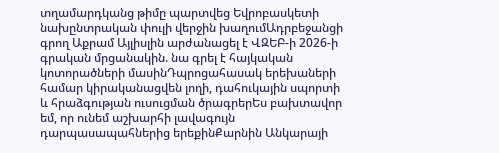տղամարդկանց թիմը պարտվեց Եվրոբասկետի նախընտրական փուլի վերջին խաղումԱդրբեջանցի գրող Աքրամ Այլիսլին արժանացել է ՎԶԵԲ-ի 2026-ի գրական մրցանակին. նա գրել է հայկական կոտորածների մասինԴպրոցահասակ երեխաների համար կիրականացվեն լողի, դահուկային սպորտի և հրաձգության ուսուցման ծրագրերԵս բախտավոր եմ, որ ունեմ աշխարհի լավագույն դարպասապահներից երեքինՔարնին Անկարայի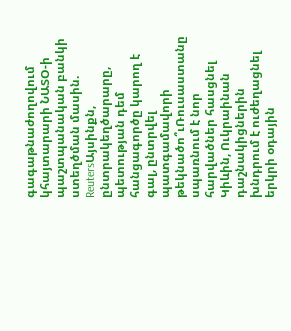գագաթնաժողովում կհայտարարի ՆԱՏՕ-ի պաշտպանական բանկի ստեղծման մասին. ReutersԱյսինքն, ընտրակեղծարարը, պետության դեմ հանցագործը կարող է գալ, ընտրվել պատգամավորի թեկնածո՞ւՌուսաստանը սպառնում է նոր հարվածներ հասցնել Կիևին, Ուկրաինան դաշնակիցներին խնդրում է ուժեղացնել երկրի օդային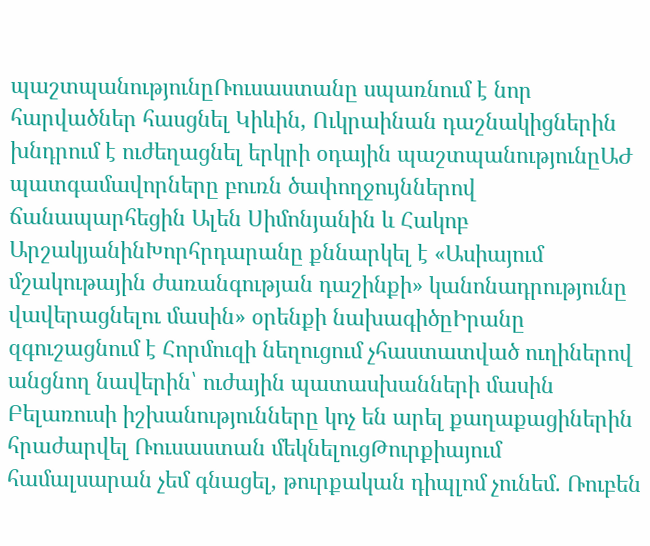պաշտպանությունըՌուսաստանը սպառնում է նոր հարվածներ հասցնել Կիևին, Ուկրաինան դաշնակիցներին խնդրում է ուժեղացնել երկրի օդային պաշտպանությունըԱԺ պատգամավորները բուռն ծափողջույններով ճանապարհեցին Ալեն Սիմոնյանին և Հակոբ ԱրշակյանինԽորհրդարանը քննարկել է «Ասիայում մշակութային ժառանգության դաշինքի» կանոնադրությունը վավերացնելու մասին» օրենքի նախագիծըԻրանը զգուշացնում է Հորմուզի նեղուցում չհաստատված ուղիներով անցնող նավերին՝ ուժային պատասխանների մասին Բելառուսի իշխանությունները կոչ են արել քաղաքացիներին հրաժարվել Ռուսաստան մեկնելուցԹուրքիայում համալսարան չեմ գնացել, թուրքական դիպլոմ չունեմ. Ռուբեն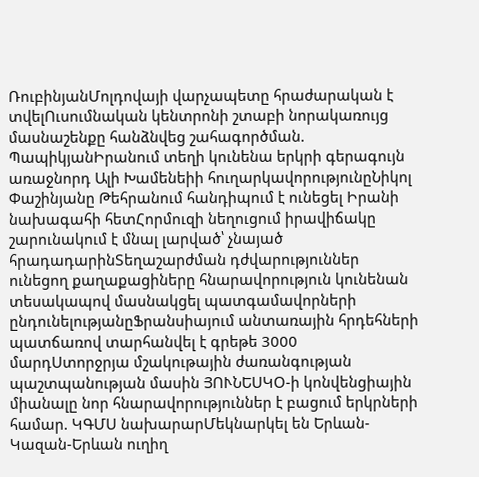ՌուբինյանՄոլդովայի վարչապետը հրաժարական է տվելՈւսումնական կենտրոնի շտաբի նորակառույց մասնաշենքը հանձնվեց շահագործման. ՊապիկյանԻրանում տեղի կունենա երկրի գերագույն առաջնորդ Ալի Խամենեիի հուղարկավորությունըՆիկոլ Փաշինյանը Թեհրանում հանդիպում է ունեցել Իրանի նախագահի հետՀորմուզի նեղուցում իրավիճակը շարունակում է մնալ լարված՝ չնայած հրադադարինՏեղաշարժման դժվարություններ ունեցող քաղաքացիները հնարավորություն կունենան տեսակապով մասնակցել պատգամավորների ընդունելությանըՖրանսիայում անտառային հրդեհների պատճառով տարհանվել է գրեթե 3000 մարդՍտորջրյա մշակութային ժառանգության պաշտպանության մասին ՅՈՒՆԵՍԿՕ-ի կոնվենցիային միանալը նոր հնարավորություններ է բացում երկրների համար. ԿԳՄՍ նախարարՄեկնարկել են Երևան-Կազան-Երևան ուղիղ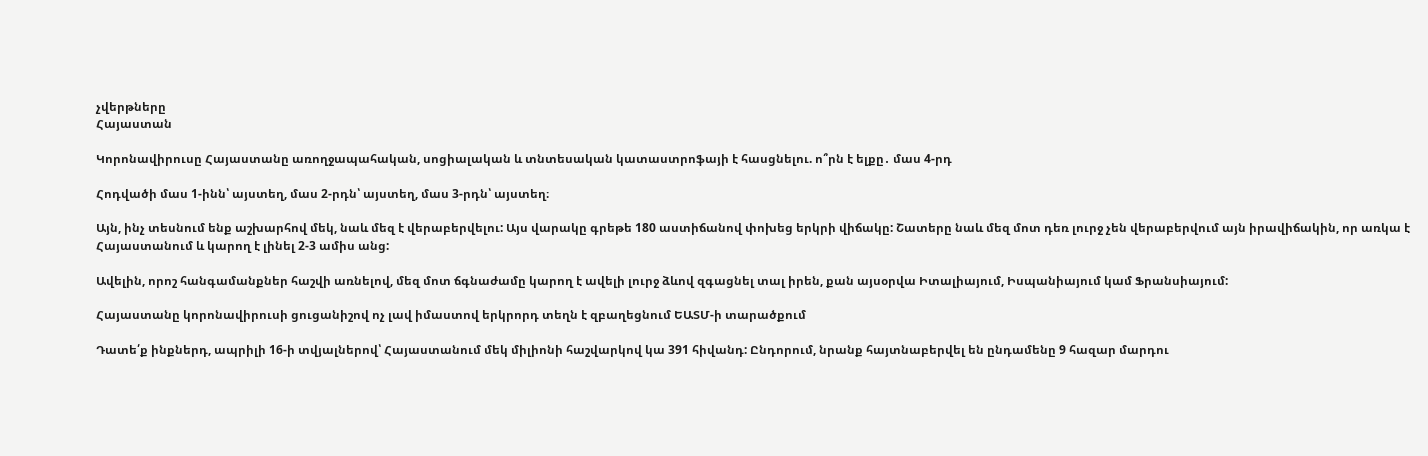չվերթները
Հայաստան

Կորոնավիրուսը Հայաստանը առողջապահական, սոցիալական և տնտեսական կատաստրոֆայի է հասցնելու. ո՞րն է ելքը․ մաս 4-րդ

Հոդվածի մաս 1-ինն՝ այստեղ, մաս 2-րդն՝ այստեղ, մաս 3-րդն՝ այստեղ։

Այն, ինչ տեսնում ենք աշխարհով մեկ, նաև մեզ է վերաբերվելու: Այս վարակը գրեթե 180 աստիճանով փոխեց երկրի վիճակը: Շատերը նաև մեզ մոտ դեռ լուրջ չեն վերաբերվում այն իրավիճակին, որ առկա է Հայաստանում և կարող է լինել 2-3 ամիս անց:

Ավելին, որոշ հանգամանքներ հաշվի առնելով, մեզ մոտ ճգնաժամը կարող է ավելի լուրջ ձևով զգացնել տալ իրեն, քան այսօրվա Իտալիայում, Իսպանիայում կամ Ֆրանսիայում:

Հայաստանը կորոնավիրուսի ցուցանիշով ոչ լավ իմաստով երկրորդ տեղն է զբաղեցնում ԵԱՏՄ-ի տարածքում

Դատե՛ք ինքներդ, ապրիլի 16-ի տվյալներով՝ Հայաստանում մեկ միլիոնի հաշվարկով կա 391 հիվանդ: Ընդորում, նրանք հայտնաբերվել են ընդամենը 9 հազար մարդու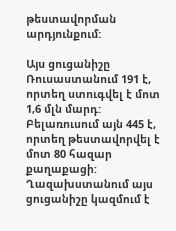թեստավորման արդյունքում:

Այս ցուցանիշը Ռուսաստանում 191 է, որտեղ ստուգվել է մոտ 1,6 մլն մարդ: Բելառուսում այն 445 է, որտեղ թեստավորվել է մոտ 80 հազար քաղաքացի: Ղազախստանում այս ցուցանիշը կազմում է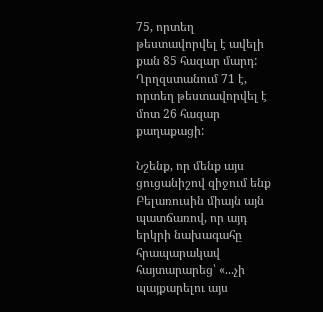75, որտեղ թեստավորվել է ավելի քան 85 հազար մարդ: Ղրղզստանում 71 է, որտեղ թեստավորվել է մոտ 26 հազար քաղաքացի:

Նշենք, որ մենք այս ցուցանիշով զիջում ենք Բելառուսին միայն այն պատճառով, որ այդ երկրի նախագահը հրապարակավ հայտարարեց՝ «...չի պայքարելու այս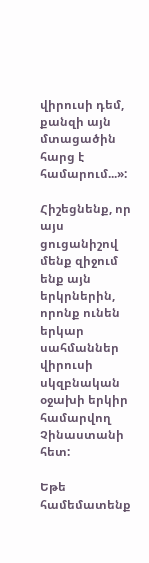վիրուսի դեմ, քանզի այն մտացածին հարց է համարում...»:

Հիշեցնենք, որ այս ցուցանիշով մենք զիջում ենք այն երկրներին, որոնք ունեն երկար սահմաններ վիրուսի սկզբնական օջախի երկիր համարվող Չինաստանի հետ:

Եթե համեմատենք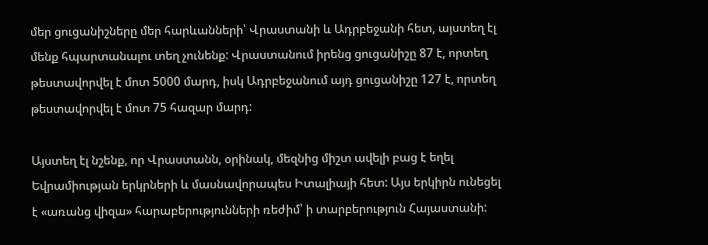մեր ցուցանիշները մեր հարևանների՝ Վրաստանի և Ադրբեջանի հետ, այստեղ էլ մենք հպարտանալու տեղ չունենք: Վրաստանում իրենց ցուցանիշը 87 է, որտեղ թեստավորվել է մոտ 5000 մարդ, իսկ Ադրբեջանում այդ ցուցանիշը 127 է, որտեղ թեստավորվել է մոտ 75 հազար մարդ:

Այստեղ էլ նշենք, որ Վրաստանն, օրինակ, մեզնից միշտ ավելի բաց է եղել Եվրամիության երկրների և մասնավորապես Իտալիայի հետ: Այս երկիրն ունեցել է «առանց վիզա» հարաբերությունների ռեժիմ՝ ի տարբերություն Հայաստանի: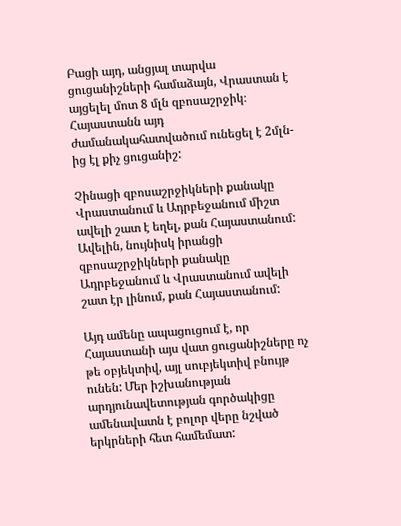Բացի այդ, անցյալ տարվա ցուցանիշների համաձայն, Վրաստան է այցելել մոտ 8 մլն զբոսաշրջիկ։ Հայաստանն այդ ժամանակահատվածում ունեցել է 2մլն-ից էլ քիչ ցուցանիշ:

Չինացի զբոսաշրջիկների քանակը Վրաստանում և Ադրբեջանում միշտ ավելի շատ է եղել, քան Հայաստանում: Ավելին, նույնիսկ իրանցի զբոսաշրջիկների քանակը Ադրբեջանում և Վրաստանում ավելի շատ էր լինում, քան Հայաստանում:

Այդ ամենը ապացուցում է, որ Հայաստանի այս վատ ցուցանիշները ոչ թե օբյեկտիվ, այլ սուբյեկտիվ բնույթ ունեն: Մեր իշխանության արդյունավետության գործակիցը ամենավատն է բոլոր վերը նշված երկրների հետ համեմատ: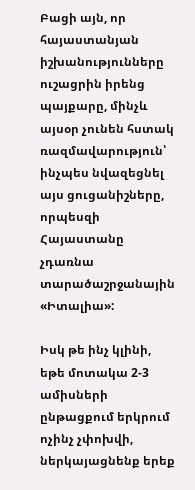Բացի այն, որ հայաստանյան իշխանությունները ուշացրին իրենց պայքարը, մինչև այսօր չունեն հստակ ռազմավարություն՝ ինչպես նվազեցնել այս ցուցանիշները, որպեսզի Հայաստանը չդառնա տարածաշրջանային «Իտալիա»:

Իսկ թե ինչ կլինի, եթե մոտակա 2-3 ամիսների ընթացքում երկրում ոչինչ չփոխվի, ներկայացնենք երեք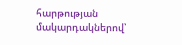հարթության մակարդակներով՝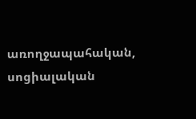առողջապահական, սոցիալական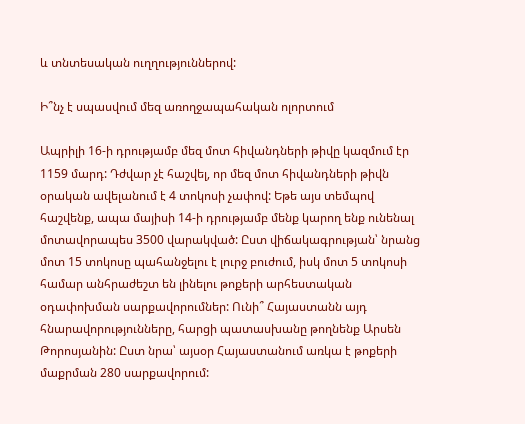և տնտեսական ուղղություններով:

Ի՞նչ է սպասվում մեզ առողջապահական ոլորտում

Ապրիլի 16-ի դրությամբ մեզ մոտ հիվանդների թիվը կազմում էր 1159 մարդ: Դժվար չէ հաշվել, որ մեզ մոտ հիվանդների թիվն օրական ավելանում է 4 տոկոսի չափով: Եթե այս տեմպով հաշվենք, ապա մայիսի 14-ի դրությամբ մենք կարող ենք ունենալ մոտավորապես 3500 վարակված: Ըստ վիճակագրության՝ նրանց մոտ 15 տոկոսը պահանջելու է լուրջ բուժում, իսկ մոտ 5 տոկոսի համար անհրաժեշտ են լինելու թոքերի արհեստական օդափոխման սարքավորումներ: Ունի՞ Հայաստանն այդ հնարավորությունները, հարցի պատասխանը թողնենք Արսեն Թորոսյանին: Ըստ նրա՝ այսօր Հայաստանում առկա է թոքերի մաքրման 280 սարքավորում: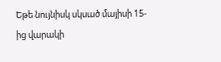Եթե նույնիսկ սկսած մայիսի 15-ից վարակի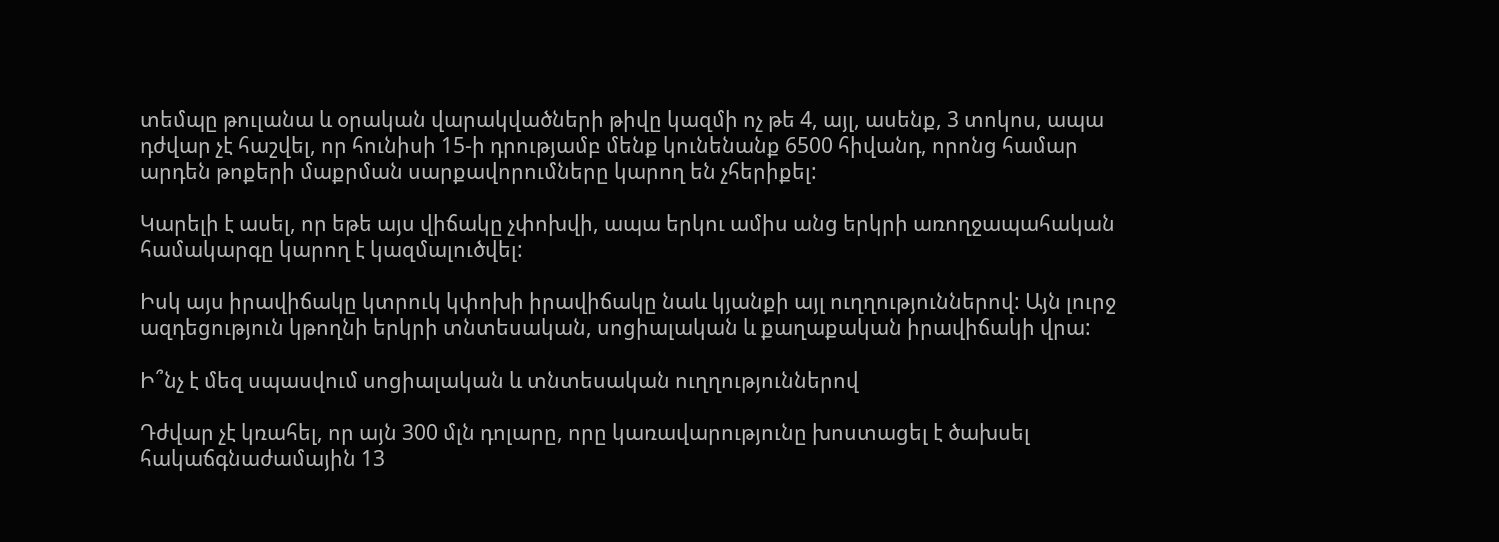տեմպը թուլանա և օրական վարակվածների թիվը կազմի ոչ թե 4, այլ, ասենք, 3 տոկոս, ապա դժվար չէ հաշվել, որ հունիսի 15-ի դրությամբ մենք կունենանք 6500 հիվանդ, որոնց համար արդեն թոքերի մաքրման սարքավորումները կարող են չհերիքել:

Կարելի է ասել, որ եթե այս վիճակը չփոխվի, ապա երկու ամիս անց երկրի առողջապահական համակարգը կարող է կազմալուծվել:

Իսկ այս իրավիճակը կտրուկ կփոխի իրավիճակը նաև կյանքի այլ ուղղություններով: Այն լուրջ ազդեցություն կթողնի երկրի տնտեսական, սոցիալական և քաղաքական իրավիճակի վրա:

Ի՞նչ է մեզ սպասվում սոցիալական և տնտեսական ուղղություններով

Դժվար չէ կռահել, որ այն 300 մլն դոլարը, որը կառավարությունը խոստացել է ծախսել հակաճգնաժամային 13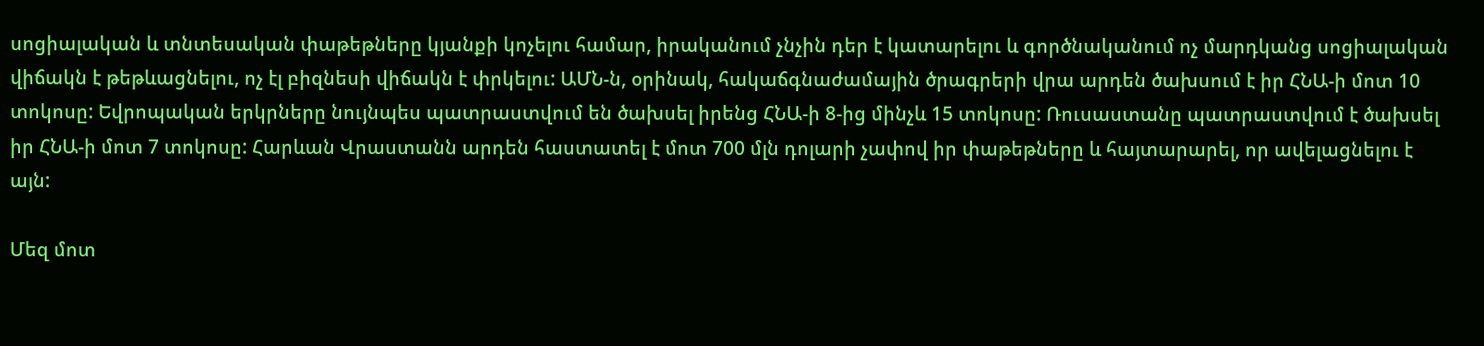սոցիալական և տնտեսական փաթեթները կյանքի կոչելու համար, իրականում չնչին դեր է կատարելու և գործնականում ոչ մարդկանց սոցիալական վիճակն է թեթևացնելու, ոչ էլ բիզնեսի վիճակն է փրկելու: ԱՄՆ-ն, օրինակ, հակաճգնաժամային ծրագրերի վրա արդեն ծախսում է իր ՀՆԱ-ի մոտ 10 տոկոսը: Եվրոպական երկրները նույնպես պատրաստվում են ծախսել իրենց ՀՆԱ-ի 8-ից մինչև 15 տոկոսը: Ռուսաստանը պատրաստվում է ծախսել իր ՀՆԱ-ի մոտ 7 տոկոսը: Հարևան Վրաստանն արդեն հաստատել է մոտ 700 մլն դոլարի չափով իր փաթեթները և հայտարարել, որ ավելացնելու է այն:

Մեզ մոտ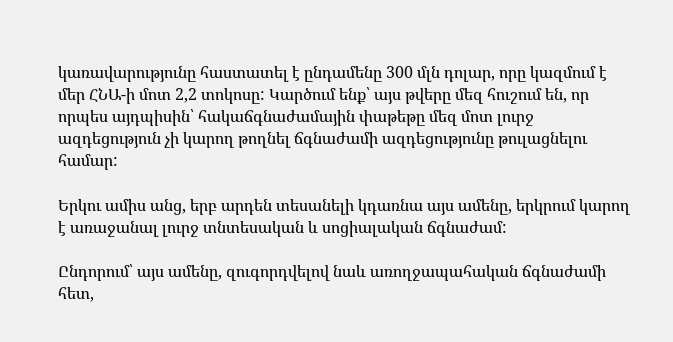կառավարությունը հաստատել է ընդամենը 300 մլն դոլար, որը կազմում է մեր ՀՆԱ-ի մոտ 2,2 տոկոսը: Կարծում ենք՝ այս թվերը մեզ հուշում են, որ որպես այդպիսին՝ հակաճգնաժամային փաթեթը մեզ մոտ լուրջ ազդեցություն չի կարող թողնել ճգնաժամի ազդեցությունը թուլացնելու համար:

Երկու ամիս անց, երբ արդեն տեսանելի կդառնա այս ամենը, երկրում կարող է առաջանալ լուրջ տնտեսական և սոցիալական ճգնաժամ:

Ընդորում՝ այս ամենը, զուգորդվելով նաև առողջապահական ճգնաժամի հետ,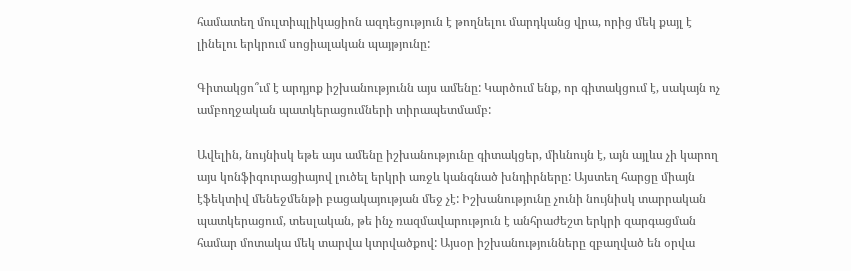համատեղ մուլտիպլիկացիոն ազդեցություն է թողնելու մարդկանց վրա, որից մեկ քայլ է լինելու երկրում սոցիալական պայթյունը:

Գիտակցո՞ւմ է արդյոք իշխանությունն այս ամենը: Կարծում ենք, որ գիտակցում է, սակայն ոչ ամբողջական պատկերացումների տիրապետմամբ:

Ավելին, նույնիսկ եթե այս ամենը իշխանությունը գիտակցեր, միևնույն է, այն այլևս չի կարող այս կոնֆիգուրացիայով լուծել երկրի առջև կանգնած խնդիրները: Այստեղ հարցը միայն էֆեկտիվ մենեջմենթի բացակայության մեջ չէ: Իշխանությունը չունի նույնիսկ տարրական պատկերացում, տեսլական, թե ինչ ռազմավարություն է անհրաժեշտ երկրի զարգացման համար մոտակա մեկ տարվա կտրվածքով: Այսօր իշխանությունները զբաղված են օրվա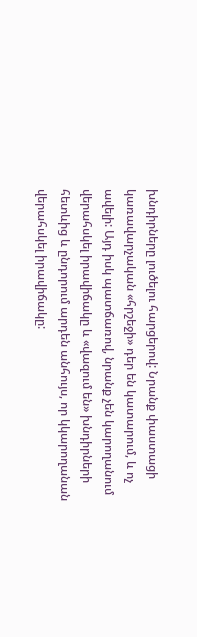խնդիրները լուծելու հարցերով: Նրանք փաստացի կառավարչական «հրշեջի» դեր են կատարում, և ոչ ավելի: Այդ իսկ պատճառով, նրանք չեն կարողանում վերահսկել իրավիճակը և «վազում են» խնդիրների հետևից և ընդորում արդեն անհույս, որ կկարողանան վերահսկել իրավիճակը: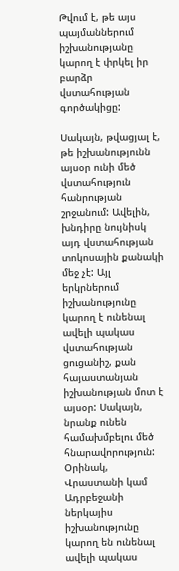Թվում է, թե այս պայմաններում իշխանությանը կարող է փրկել իր բարձր վստահության գործակիցը:

Սակայն, թվացյալ է, թե իշխանությունն այսօր ունի մեծ վստահություն հանրության շրջանում: Ավելին, խնդիրը նույնիսկ այդ վստահության տոկոսային քանակի մեջ չէ: Այլ երկրներում իշխանությունը կարող է ունենալ ավելի պակաս վստահության ցուցանիշ, քան հայաստանյան իշխանության մոտ է այսօր: Սակայն, նրանք ունեն համախմբելու մեծ հնարավորություն: Օրինակ, Վրաստանի կամ Ադրբեջանի ներկայիս իշխանությունը կարող են ունենալ ավելի պակաս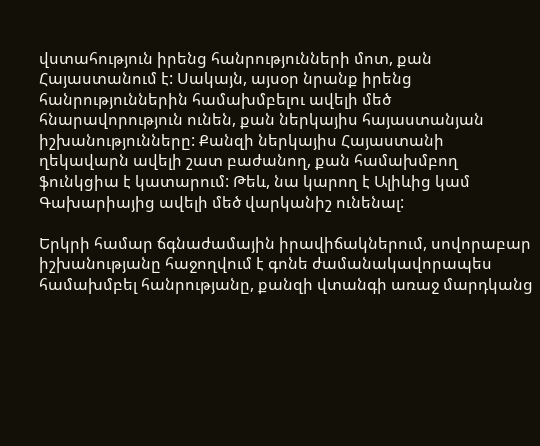վստահություն իրենց հանրությունների մոտ, քան Հայաստանում է: Սակայն, այսօր նրանք իրենց հանրություններին համախմբելու ավելի մեծ հնարավորություն ունեն, քան ներկայիս հայաստանյան իշխանությունները: Քանզի ներկայիս Հայաստանի ղեկավարն ավելի շատ բաժանող, քան համախմբող ֆունկցիա է կատարում: Թեև, նա կարող է Ալիևից կամ Գախարիայից ավելի մեծ վարկանիշ ունենալ:

Երկրի համար ճգնաժամային իրավիճակներում, սովորաբար իշխանությանը հաջողվում է գոնե ժամանակավորապես համախմբել հանրությանը, քանզի վտանգի առաջ մարդկանց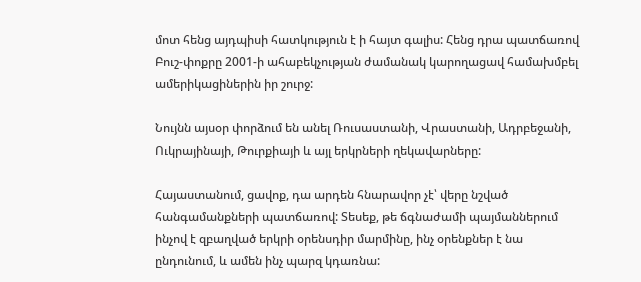մոտ հենց այդպիսի հատկություն է ի հայտ գալիս: Հենց դրա պատճառով Բուշ-փոքրը 2001-ի ահաբեկչության ժամանակ կարողացավ համախմբել ամերիկացիներին իր շուրջ:

Նույնն այսօր փորձում են անել Ռուսաստանի, Վրաստանի, Ադրբեջանի, Ուկրայինայի, Թուրքիայի և այլ երկրների ղեկավարները:

Հայաստանում, ցավոք, դա արդեն հնարավոր չէ՝ վերը նշված հանգամանքների պատճառով: Տեսեք, թե ճգնաժամի պայմաններում ինչով է զբաղված երկրի օրենսդիր մարմինը, ինչ օրենքներ է նա ընդունում, և ամեն ինչ պարզ կդառնա: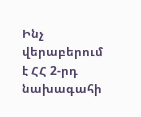Ինչ վերաբերում է ՀՀ 2-րդ նախագահի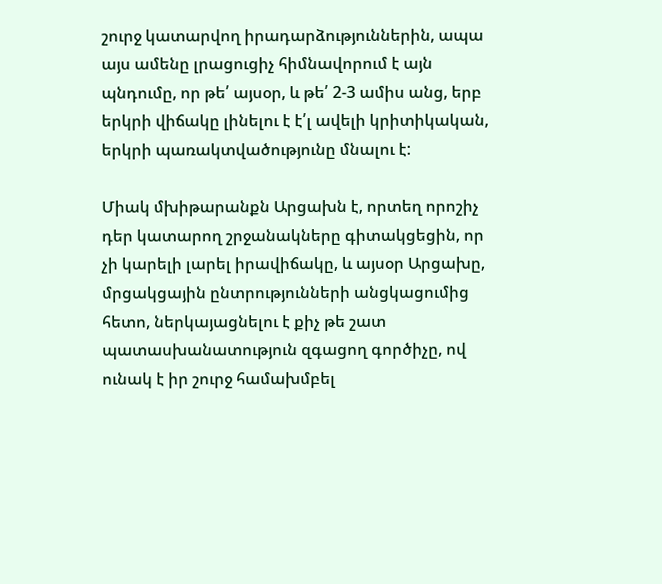շուրջ կատարվող իրադարձություններին, ապա այս ամենը լրացուցիչ հիմնավորում է այն պնդումը, որ թե՛ այսօր, և թե՛ 2-3 ամիս անց, երբ երկրի վիճակը լինելու է է՛լ ավելի կրիտիկական, երկրի պառակտվածությունը մնալու է:

Միակ մխիթարանքն Արցախն է, որտեղ որոշիչ դեր կատարող շրջանակները գիտակցեցին, որ չի կարելի լարել իրավիճակը, և այսօր Արցախը, մրցակցային ընտրությունների անցկացումից հետո, ներկայացնելու է քիչ թե շատ պատասխանատություն զգացող գործիչը, ով ունակ է իր շուրջ համախմբել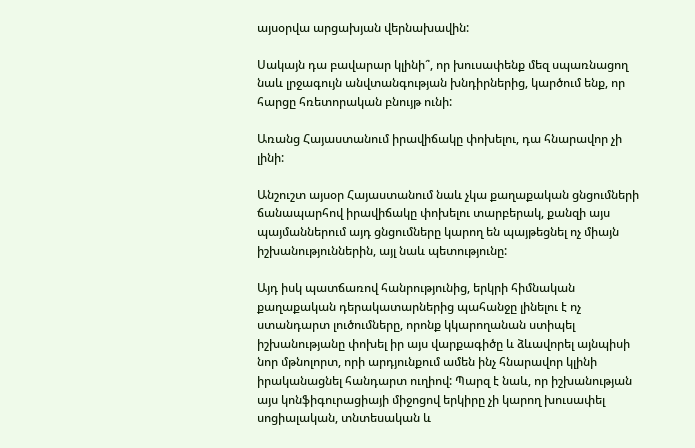այսօրվա արցախյան վերնախավին:

Սակայն դա բավարար կլինի՞, որ խուսափենք մեզ սպառնացող նաև լրջագույն անվտանգության խնդիրներից, կարծում ենք, որ հարցը հռետորական բնույթ ունի:

Առանց Հայաստանում իրավիճակը փոխելու, դա հնարավոր չի լինի:

Անշուշտ այսօր Հայաստանում նաև չկա քաղաքական ցնցումների ճանապարհով իրավիճակը փոխելու տարբերակ, քանզի այս պայմաններում այդ ցնցումները կարող են պայթեցնել ոչ միայն իշխանություններին, այլ նաև պետությունը:

Այդ իսկ պատճառով հանրությունից, երկրի հիմնական քաղաքական դերակատարներից պահանջը լինելու է ոչ ստանդարտ լուծումները, որոնք կկարողանան ստիպել իշխանությանը փոխել իր այս վարքագիծը և ձևավորել այնպիսի նոր մթնոլորտ, որի արդյունքում ամեն ինչ հնարավոր կլինի իրականացնել հանդարտ ուղիով: Պարզ է նաև, որ իշխանության այս կոնֆիգուրացիայի միջոցով երկիրը չի կարող խուսափել սոցիալական, տնտեսական և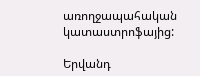առողջապահական կատաստրոֆայից:

Երվանդ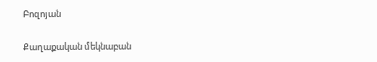Բոզոյան

Քաղաքական մեկնաբան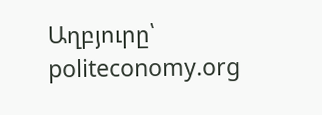Աղբյուրը՝ politeconomy.org